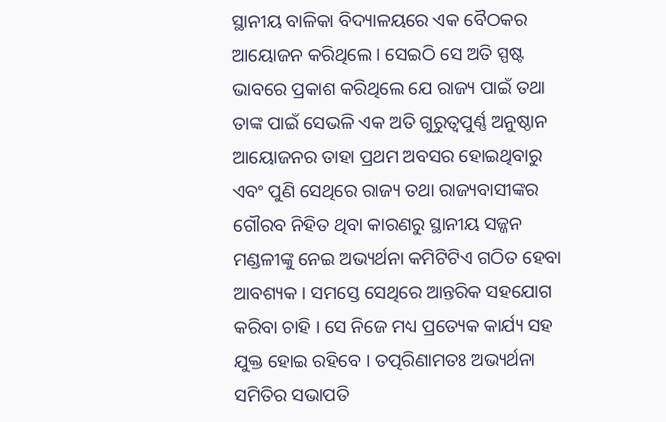ସ୍ଥାନୀୟ ବାଳିକା ବିଦ୍ୟାଳୟରେ ଏକ ବୈଠକର ଆୟୋଜନ କରିଥିଲେ । ସେଇଠି ସେ ଅତି ସ୍ପଷ୍ଟ ଭାବରେ ପ୍ରକାଶ କରିଥିଲେ ଯେ ରାଜ୍ୟ ପାଇଁ ତଥା ତାଙ୍କ ପାଇଁ ସେଭଳି ଏକ ଅତି ଗୁରୁତ୍ବପୁର୍ଣ୍ଣ ଅନୁଷ୍ଠାନ ଆୟୋଜନର ତାହା ପ୍ରଥମ ଅବସର ହୋଇଥିବାରୁ ଏବଂ ପୁଣି ସେଥିରେ ରାଜ୍ୟ ତଥା ରାଜ୍ୟବାସୀଙ୍କର ଗୌରବ ନିହିତ ଥିବା କାରଣରୁ ସ୍ଥାନୀୟ ସଜ୍ଜନ ମଣ୍ଡଳୀଙ୍କୁ ନେଇ ଅଭ୍ୟର୍ଥନା କମିଟିଟିଏ ଗଠିତ ହେବା ଆବଶ୍ୟକ । ସମସ୍ତେ ସେଥିରେ ଆନ୍ତରିକ ସହଯୋଗ କରିବା ଚାହି । ସେ ନିଜେ ମଧ୍ୟ ପ୍ରତ୍ୟେକ କାର୍ଯ୍ୟ ସହ ଯୁକ୍ତ ହୋଇ ରହିବେ । ତତ୍ପରିଣାମତଃ ଅଭ୍ୟର୍ଥନା ସମିତିର ସଭାପତି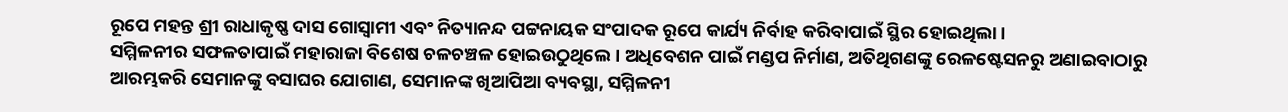ରୂପେ ମହନ୍ତ ଶ୍ରୀ ରାଧାକୃଷ୍ଣ ଦାସ ଗୋସ୍ୱାମୀ ଏବଂ ନିତ୍ୟାନନ୍ଦ ପଟ୍ଟନାୟକ ସଂପାଦକ ରୂପେ କାର୍ଯ୍ୟ ନିର୍ବାହ କରିବାପାଇଁ ସ୍ଥିର ହୋଇଥିଲା ।
ସମ୍ମିଳନୀର ସଫଳତାପାଇଁ ମହାରାଜା ବିଶେଷ ଚଳଚଞ୍ଚଳ ହୋଇଉଠୁଥିଲେ । ଅଧିବେଶନ ପାଇଁ ମଣ୍ଡପ ନିର୍ମାଣ, ଅତିଥିଗଣଙ୍କୁ ରେଳଷ୍ଟେସନରୁ ଅଣାଇବାଠାରୁ ଆରମ୍ଭକରି ସେମାନଙ୍କୁ ବସାଘର ଯୋଗାଣ, ସେମାନଙ୍କ ଖିଆପିଆ ବ୍ୟବସ୍ଥା, ସମ୍ମିଳନୀ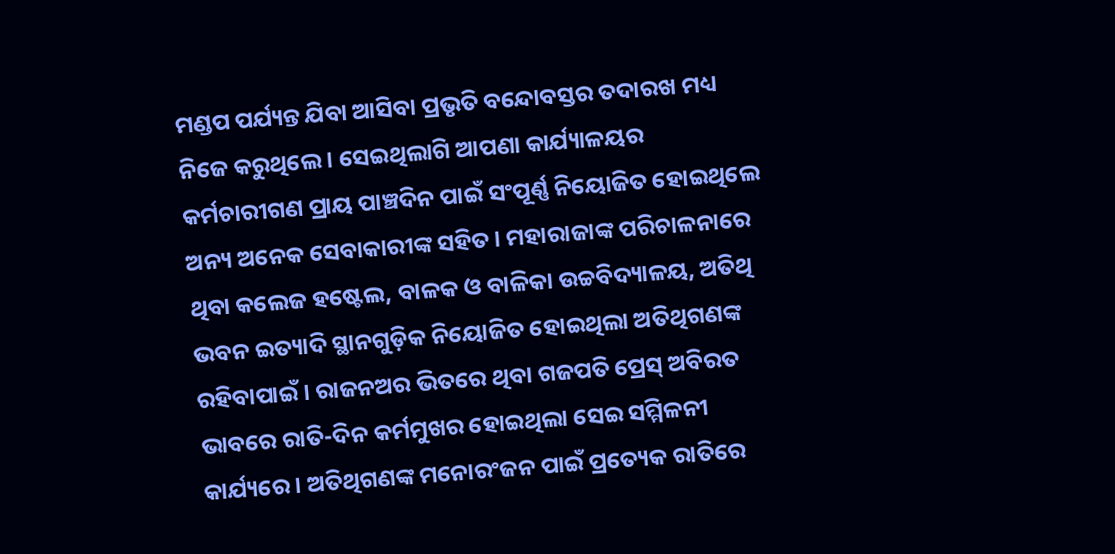ମଣ୍ଡପ ପର୍ଯ୍ୟନ୍ତ ଯିବା ଆସିବା ପ୍ରଭୃତି ବନ୍ଦୋବସ୍ତର ତଦାରଖ ମଧ୍ୟ ନିଜେ କରୁଥିଲେ । ସେଇଥିଲାଗି ଆପଣା କାର୍ଯ୍ୟାଳୟର କର୍ମଚାରୀଗଣ ପ୍ରାୟ ପାଞ୍ଚଦିନ ପାଇଁ ସଂପୂର୍ଣ୍ଣ ନିୟୋଜିତ ହୋଇଥିଲେ ଅନ୍ୟ ଅନେକ ସେବାକାରୀଙ୍କ ସହିତ । ମହାରାଜାଙ୍କ ପରିଚାଳନାରେ ଥିବା କଲେଜ ହଷ୍ଟେଲ, ବାଳକ ଓ ବାଳିକା ଉଚ୍ଚବିଦ୍ୟାଳୟ, ଅତିଥି ଭବନ ଇତ୍ୟାଦି ସ୍ଥାନଗୁଡ଼ିକ ନିୟୋଜିତ ହୋଇଥିଲା ଅତିଥିଗଣଙ୍କ ରହିବାପାଇଁ । ରାଜନଅର ଭିତରେ ଥିବା ଗଜପତି ପ୍ରେସ୍ ଅବିରତ ଭାବରେ ରାତି-ଦିନ କର୍ମମୁଖର ହୋଇଥିଲା ସେଇ ସମ୍ମିଳନୀ କାର୍ଯ୍ୟରେ । ଅତିଥିଗଣଙ୍କ ମନୋରଂଜନ ପାଇଁ ପ୍ରତ୍ୟେକ ରାତିରେ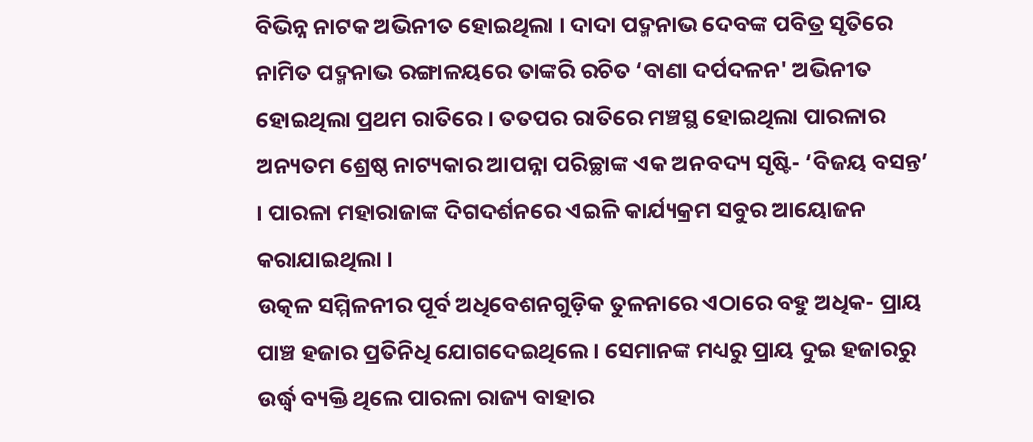ବିଭିନ୍ନ ନାଟକ ଅଭିନୀତ ହୋଇଥିଲା । ଦାଦା ପଦ୍ମନାଭ ଦେବଙ୍କ ପବିତ୍ର ସୃତିରେ ନାମିତ ପଦ୍ମନାଭ ରଙ୍ଗାଳୟରେ ତାଙ୍କରି ରଚିତ ‘ବାଣା ଦର୍ପଦଳନ' ଅଭିନୀତ ହୋଇଥିଲା ପ୍ରଥମ ରାତିରେ । ତତପର ରାତିରେ ମଞ୍ଚସ୍ଥ ହୋଇଥିଲା ପାରଳାର ଅନ୍ୟତମ ଶ୍ରେଷ୍ଠ ନାଟ୍ୟକାର ଆପନ୍ନା ପରିଚ୍ଛାଙ୍କ ଏକ ଅନବଦ୍ୟ ସୃଷ୍ଟି- ‘ବିଜୟ ବସନ୍ତ’ । ପାରଳା ମହାରାଜାଙ୍କ ଦିଗଦର୍ଶନରେ ଏଇଳି କାର୍ଯ୍ୟକ୍ରମ ସବୁର ଆୟୋଜନ କରାଯାଇଥିଲା ।
ଉତ୍କଳ ସମ୍ମିଳନୀର ପୂର୍ବ ଅଧିବେଶନଗୁଡ଼ିକ ତୁଳନାରେ ଏଠାରେ ବହୁ ଅଧିକ- ପ୍ରାୟ ପାଞ୍ଚ ହଜାର ପ୍ରତିନିଧି ଯୋଗଦେଇଥିଲେ । ସେମାନଙ୍କ ମଧ୍ୟରୁ ପ୍ରାୟ ଦୁଇ ହଜାରରୁ ଉର୍ଦ୍ଧ୍ୱ ବ୍ୟକ୍ତି ଥିଲେ ପାରଳା ରାଜ୍ୟ ବାହାର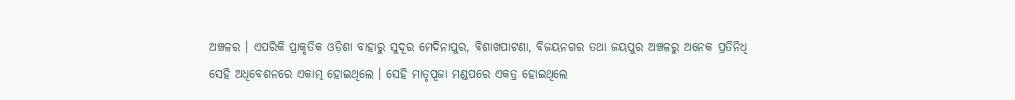ଅଞ୍ଚଳର । ଏପରିକି ପ୍ରାକୃତିକ ଓଡ଼ିଶା ବାହାରୁ ସୁଦୂର ମେଦିନାପୁର, ବିଶାଖପାଟଣା, ବିଜୟନଗର ତଥା ଜୟପୁର ଅଞ୍ଚଳରୁ ଅନେକ ପ୍ରତିନିଧି ସେହି ଅଧିବେଶନରେ ଏକାତ୍ମ ହୋଇଥିଲେ । ସେହି ମାତୃପୂଜା ମଣ୍ଡପରେ ଏକତ୍ର ହୋଇଥିଲେ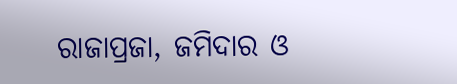ରାଜାପ୍ରଜା, ଜମିଦାର ଓ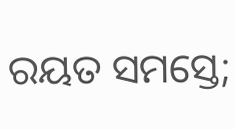ରୟତ ସମସ୍ତେ;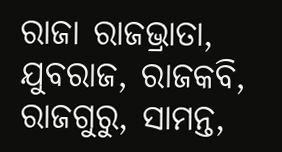ରାଜା ରାଜଭ୍ରାତା, ଯୁବରାଜ, ରାଜକବି, ରାଜଗୁରୁ, ସାମନ୍ତ,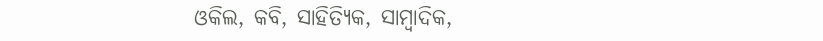ଓକିଲ, କବି, ସାହିତ୍ୟିକ, ସାମ୍ବାଦିକ,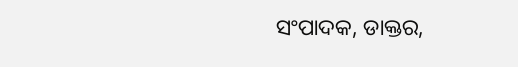ସଂପାଦକ, ଡାକ୍ତର,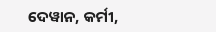ଦେୱାନ, କର୍ମୀ,